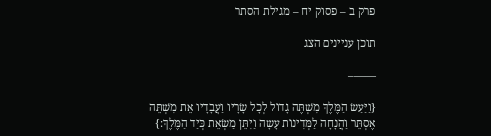פרק ב – פסוק יח – מגילת הסתר

תוכן עניינים הצג

——–

{וַיַּעַשׂ הַמֶּלֶךְ מִשְׁתֶּה גָדוֹל לְכָל שָׂרָיו וַעֲבָדָיו אֵת מִשְׁתֵּה אֶסְתֵּר וַהֲנָחָה לַמְּדִינוֹת עָשָה וַיִתֵּן מַשְׂאֵת כְּיַד הַמֶּלֶךְ:}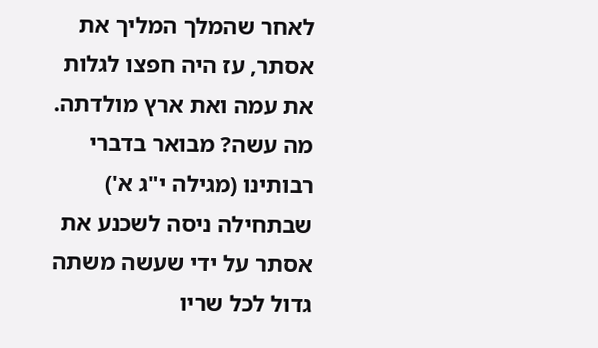לאחר שהמלך המליך את אסתר, עז היה חפצו לגלות את עמה ואת ארץ מולדתה. מה עשה? מבואר בדברי רבותינו (מגילה י"ג א') שבתחילה ניסה לשכנע את אסתר על ידי שעשה משתה גדול לכל שריו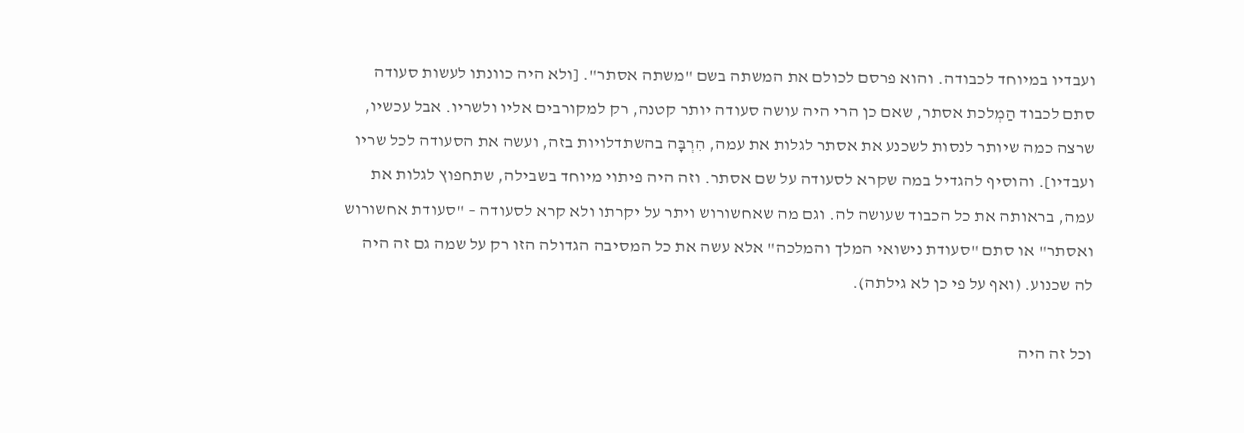ועבדיו במיוחד לכבודה. והוא פרסם לכולם את המשתה בשם "משתה אסתר". [ולא היה כוונתו לעשות סעודה סתם לכבוד הַמְלכת אסתר, שאם כן הרי היה עושה סעודה יותר קטנה, רק למקורבים אליו ולשריו. אבל עכשיו, שרצה כמה שיותר לנסות לשכנע את אסתר לגלות את עמה, הִרְבָּה בהשתדלויות בזה, ועשה את הסעודה לכל שריו ועבדיו]. והוסיף להגדיל במה שקרא לסעודה על שם אסתר. וזה היה פיתוי מיוחד בשבילה, שתחפוץ לגלות את עמה, בראותה את כל הכבוד שעושה לה. וגם מה שאחשורוש ויתר על יקרתו ולא קרא לסעודה – "סעודת אחשורוש ואסתר" או סתם "סעודת נישואי המלך והמלכה" אלא עשה את כל המסיבה הגדולה הזו רק על שמה גם זה היה לה שכנוע. (ואף על פי כן לא גילתה).

וכל זה היה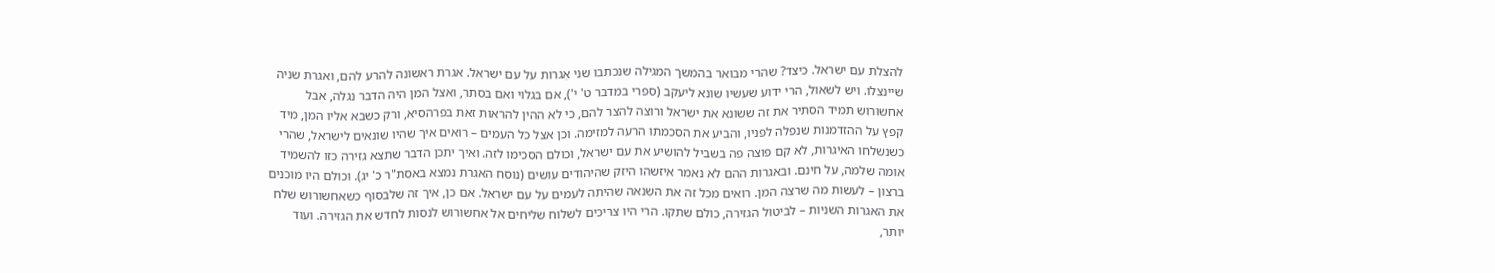להצלת עם ישראל. כיצד? שהרי מבואר בהמשך המגילה שנכתבו שני אִגרות על עם ישראל. אגרת ראשונה להרע להם, ואגרת שניה שיינצלו. ויש לשאול, הרי ידוע שעשיו שונא ליעקב (ספרי במדבר ט' י'), אם בגלוי ואם בסתר, ואצל המן היה הדבר נגלה, אבל אחשורוש תמיד הסתיר את זה ששונא את ישראל ורוצה להצר להם, כי לא ההין להראות זאת בפרהסיא, ורק כשבא אליו המן, מיד קפץ על ההזדמנות שנפלה לפניו, והביע את הסכמתו הרעה למזימה. וכן אצל כל העמים – רואים איך שהיו שונאים לישראל, שהרי כשנשלחו האיגרות, לא קם פוצה פה בשביל להושיע את עם ישראל, וכולם הסכימו לזה. ואיך יתכן הדבר שתצא גזירה כזו להשמיד אומה שלמה, על חינם. ובאגרות ההם לא נאמר איזשהו היזק שהיהודים עושים (נוסח האגרת נמצא באסת"ר כ' יג). וכולם היו מוכנים ברצון – לעשות מה שרצה המן. רואים מכל זה את השִנאה שהיתה לעמים על עם ישראל. אם כן, איך זה שלבסוף כשאחשורוש שלח את האגרות השניות – לביטול הגזירה, כולם שתקו. הרי היו צריכים לשלוח שליחים אל אחשורוש לנסות לחדש את הגזירה. ועוד יותר,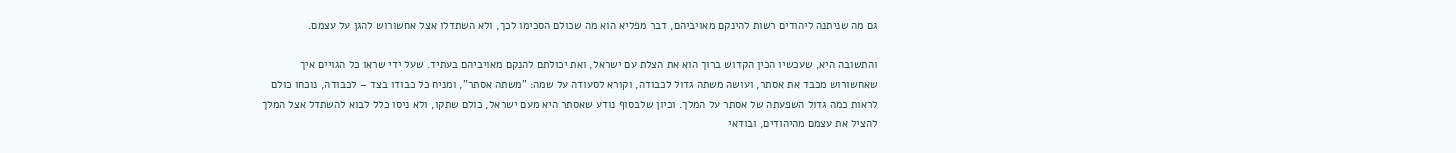גם מה שניתנה ליהודים רשות להינקם מאויביהם, דבר מפליא הוא מה שכולם הסכימו לכך, ולא השתדלו אצל אחשורוש להגן על עצמם.

והתשובה היא, שעכשיו הכין הקדוש ברוך הוא את הצלת עם ישראל, ואת יכולתם להנקם מאויביהם בעתיד. שעל ידי שראו כל הגויים איך שאחשורוש מכבד את אסתר, ועושה משתה גדול לכבודה, וקורא לסעודה על שמה: "משתה אסתר", ומניח כל כבודו בצד – לכבודה, נוכחו כולם לראות כמה גדול השפעתה של אסתר על המלך. וכיון שלבסוף נודע שאסתר היא מעם ישראל, כולם שתקו, ולא ניסו כלל לבוא להשתדל אצל המלך להציל את עצמם מהיהודים, ובודאי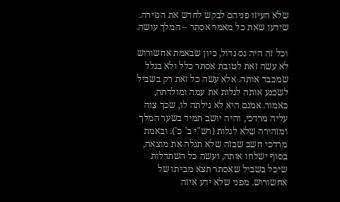שלא העיזו פניהם לבקש לחדש את הגזירה. שידעו שאת כל מאמר אסתר – המלך עושה.

וכל זה היה נס גדול, כיון שבאמת אחשורוש לא עשה זאת לטובת אסתר כלל ולא בגלל שמכבד אותה. אלא עשה כל זאת רק בשביל לשכנע אותה לגלות את עמה ומולדתה, כאמור. אמנם היא לא גילתה לו, שכך צוה עליה מרדכי, והיה יושב תמיד בשער המלך ומזהירה שלא לגלות (רש"י ב' כ'). ובאמת מרדכי חשב שבזה שלא תגלה את מוצאה, בסוף ישלחו אותה, ועשה כל השתדלות שיכל בשביל שאסתר תצא מביתו של אחשורוש. מפני שלא ידע איזה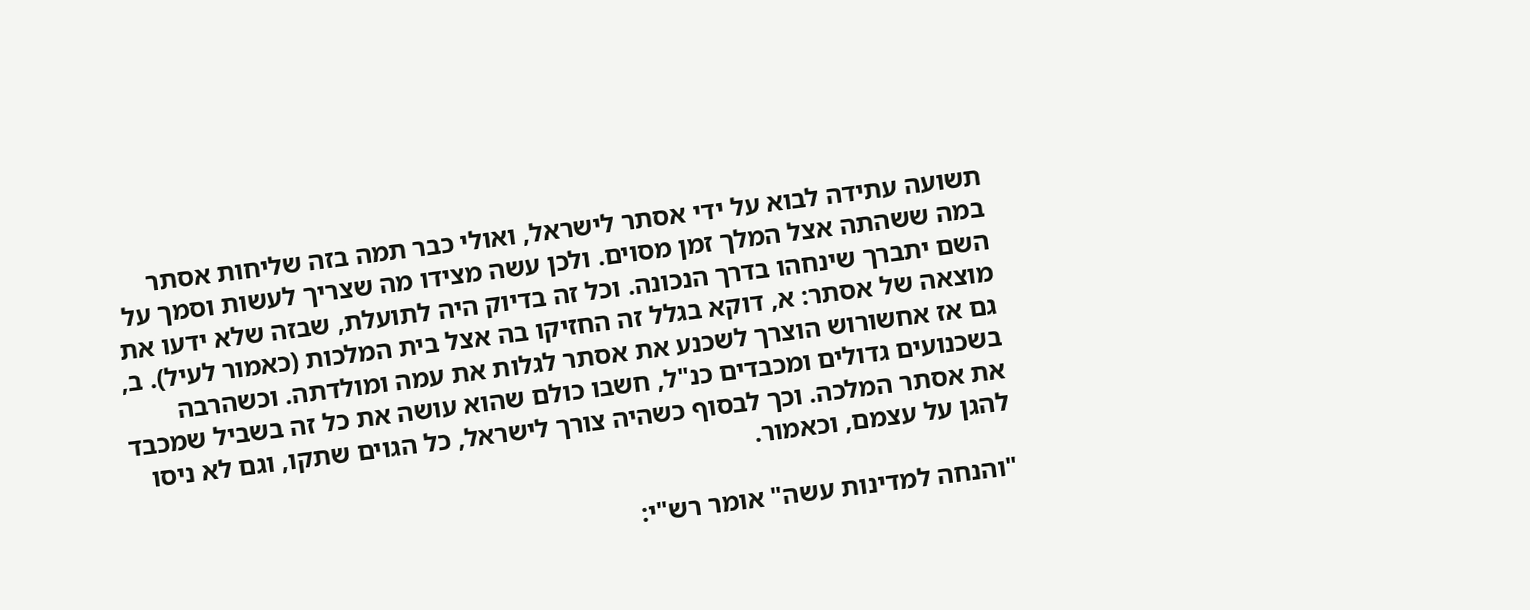תשועה עתידה לבוא על ידי אסתר לישראל, ואולי כבר תמה בזה שליחות אסתר במה ששהתה אצל המלך זמן מסוים. ולכן עשה מצידו מה שצריך לעשות וסמך על השם יתברך שינחהו בדרך הנכונה. וכל זה בדיוק היה לתועלת, שבזה שלא ידעו את מוצאה של אסתר: א, דוקא בגלל זה החזיקו בה אצל בית המלכות (כאמור לעיל). ב, גם אז אחשורוש הוצרך לשכנע את אסתר לגלות את עמה ומולדתה. וכשהרבה בשכנועים גדולים ומכבדים כנ"ל, חשבו כולם שהוא עושה את כל זה בשביל שמכבד את אסתר המלכה. וכך לבסוף כשהיה צורך לישראל, כל הגוים שתקו, וגם לא ניסו להגן על עצמם, וכאמור.

"והנחה למדינות עשה" אומר רש"י: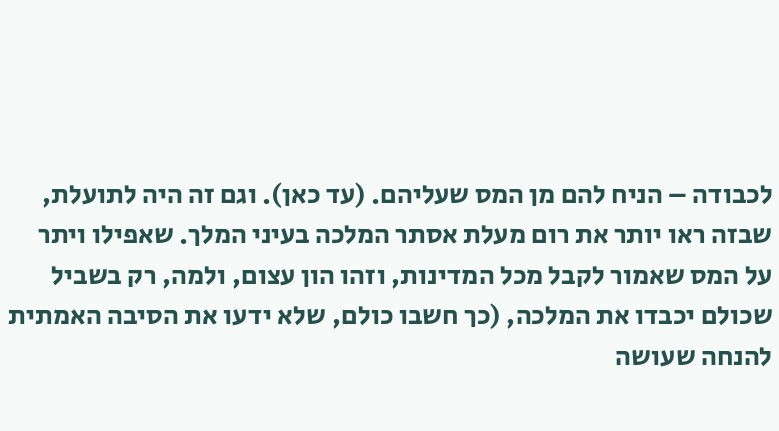לכבודה – הניח להם מן המס שעליהם. (עד כאן). וגם זה היה לתועלת, שבזה ראו יותר את רום מעלת אסתר המלכה בעיני המלך. שאפילו ויתר על המס שאמור לקבל מכל המדינות, וזהו הון עצום, ולמה, רק בשביל שכולם יכבדו את המלכה, (כך חשבו כולם, שלא ידעו את הסיבה האמתית להנחה שעושה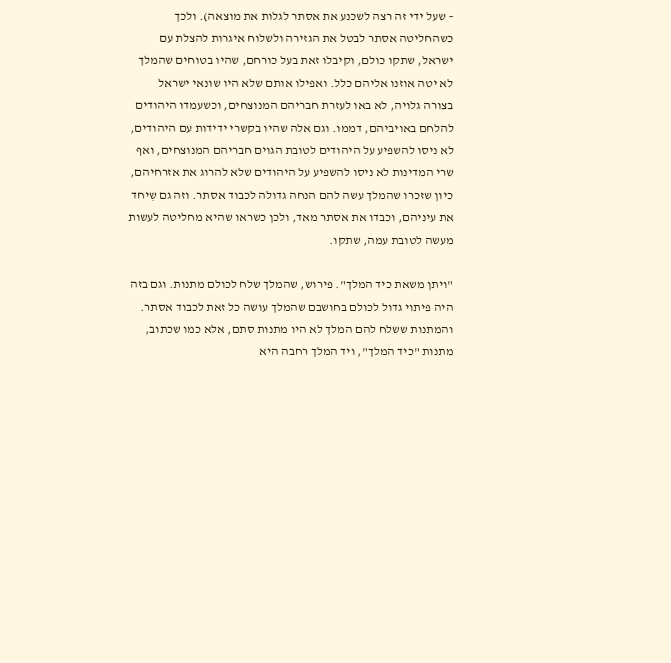– שעל ידי זה רצה לשכנע את אסתר לגלות את מוצאה). ולכך כשהחליטה אסתר לבטל את הגזירה ולשלוח איגרות להצלת עם ישראל, שתקו כולם, וקיבלו זאת בעל כורחם, שהיו בטוחים שהמלך לא יטה אוזנו אליהם כלל. ואפילו אותם שלא היו שונאי ישראל בצורה גלויה, לא באו לעזרת חבריהם המנוצחים, וכשעמדו היהודים להלחם באויביהם, דממו. וגם אלה שהיו בקשרי ידידות עם היהודים, לא ניסו להשפיע על היהודים לטובת הגוים חבריהם המנוצחים, ואף שרי המדינות לא ניסו להשפיע על היהודים שלא להרוג את אזרחיהם, כיון שזכרו שהמלך עשה להם הנחה גדולה לכבוד אסתר. וזה גם שִיחד את עיניהם, וכבדו את אסתר מאד, ולכן כשראו שהיא מחליטה לעשות מעשה לטובת עמה, שתקו.

"ויתן משאת כיד המלך". פירוש, שהמלך שלח לכולם מתנות. וגם בזה היה פיתוי גדול לכולם בחושבם שהמלך עושה כל זאת לכבוד אסתר. והמתנות ששלח להם המלך לא היו מתנות סתם, אלא כמו שכתוב, מתנות "כיד המלך", ויד המלך רחבה היא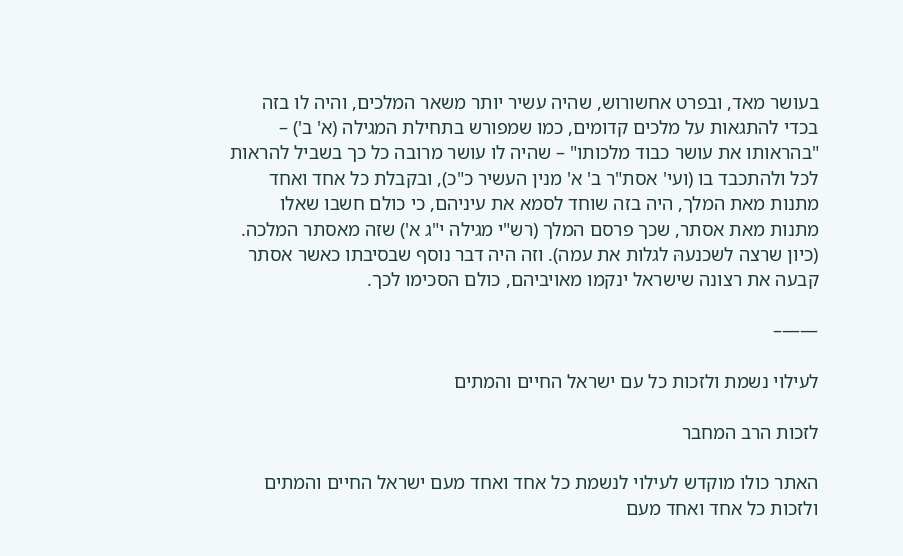בעושר מאד, ובפרט אחשורוש, שהיה עשיר יותר משאר המלכים, והיה לו בזה בכדי להתגאות על מלכים קדומים, כמו שמפורש בתחילת המגילה (א' ב') – "בהראותו את עושר כבוד מלכותו" – שהיה לו עושר מרובה כל כך בשביל להראות לכל ולהתכבד בו (ועי' אסת"ר ב' א' מנין העשיר כ"כ), ובקבלת כל אחד ואחד מתנות מאת המלך, היה בזה שוחד לסמא את עיניהם, כי כולם חשבו שאלו מתנות מאת אסתר, שכך פרסם המלך (רש"י מגילה י"ג א') שזה מאסתר המלכה. (כיון שרצה לשכנעהּ לגלות את עמה). וזה היה דבר נוסף שבסיבתו כאשר אסתר קבעה את רצונה שישראל ינקמו מאויביהם, כולם הסכימו לכך.

——–

לעילוי נשמת ולזכות כל עם ישראל החיים והמתים

לזכות הרב המחבר

האתר כולו מוקדש לעילוי לנשמת כל אחד ואחד מעם ישראל החיים והמתים ולזכות כל אחד ואחד מעם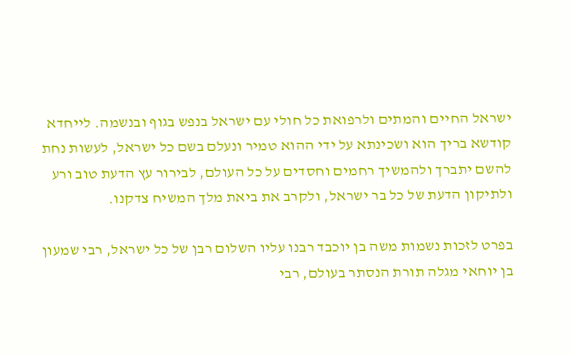ישראל החיים והמתים ולרפואת כל חולי עם ישראל בנפש בגוף ובנשמה. לייחדא קודשא בריך הוא ושכינתא על ידי ההוא טמיר ונעלם בשם כל ישראל, לעשות נחת להשם יתברך ולהמשיך רחמים וחסדים על כל העולם, לבירור עץ הדעת טוב ורע ולתיקון הדעת של כל בר ישראל, ולקרב את ביאת מלך המשיח צדקנו.

בפרט לזכות נשמות משה בן יוכבד רבנו עליו השלום רבן של כל ישראל, רבי שמעון בן יוחאי מגלה תורת הנסתר בעולם, רבי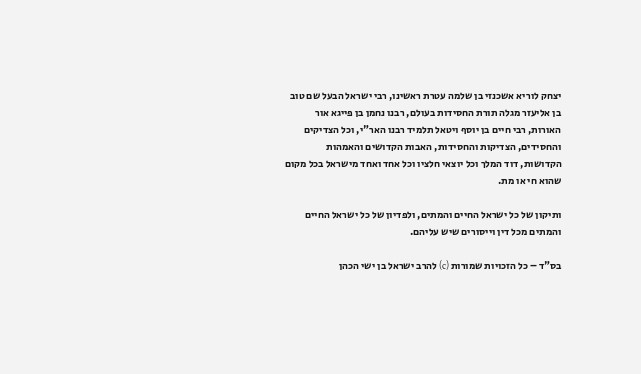יצחק לוריא אשכנזי בן שלמה עטרת ראשינו, רבי ישראל הבעל שם טוב בן אליעזר מגלה תורת החסידות בעולם, רבנו נחמן בן פייגא אור האורות, רבי חיים בן יוסף ויטאל תלמיד רבנו האר"י, וכל הצדיקים והחסידים, הצדיקות והחסידות, האבות הקדושים והאמהות הקדושות, דוד המלך וכל יוצאי חלציו וכל אחד ואחד מישראל בכל מקום שהוא חי או מת.

ותיקון של כל ישראל החיים והמתים, ולפדיון של כל ישראל החיים והמתים מכל דין וייסורים שיש עליהם.

בס"ד – כל הזכויות שמורות (c) להרב ישראל בן ישי הכהן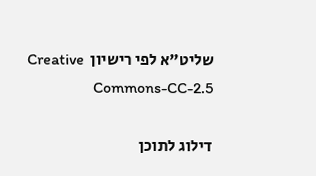שליט"א לפי רישיון  Creative Commons-CC-2.5

דילוג לתוכן